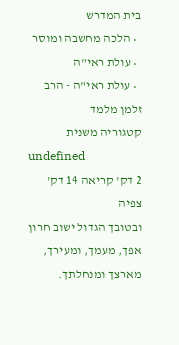בית המדרש
  • הלכה מחשבה ומוסר
  • עולת ראי"ה
  • עולת ראי"ה - הרב זלמן מלמד
קטגוריה משנית
undefined
2 דק' קריאה 14 דק' צפיה
ובטובך הגדול ישוב חרון אפך, מעמך, ומעירך, מארצך ומנחלתך.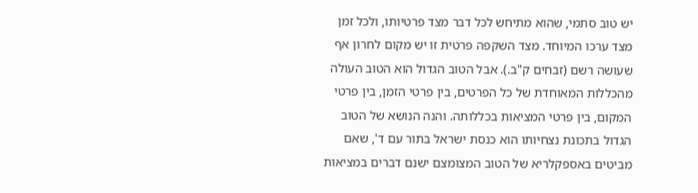יש טוב סתמי, שהוא מתיחש לכל דבר מצד פרטיותו, ולכל זמן מצד ערכו המיוחד. מצד השקפה פרטית זו יש מקום לחרון אף שעושה רשם (זבחים ק"ב.). אבל הטוב הגדול הוא הטוב העולה מהכללות המאוחדת של כל הפרטים, בין פרטי הזמן, בין פרטי המקום, בין פרטי המציאות בכללותה. והנה הנושא של הטוב הגדול בתכונת נצחיותו הוא כנסת ישראל בתור עם ד', שאם מביטים באספקלריא של הטוב המצומצם ישנם דברים במציאות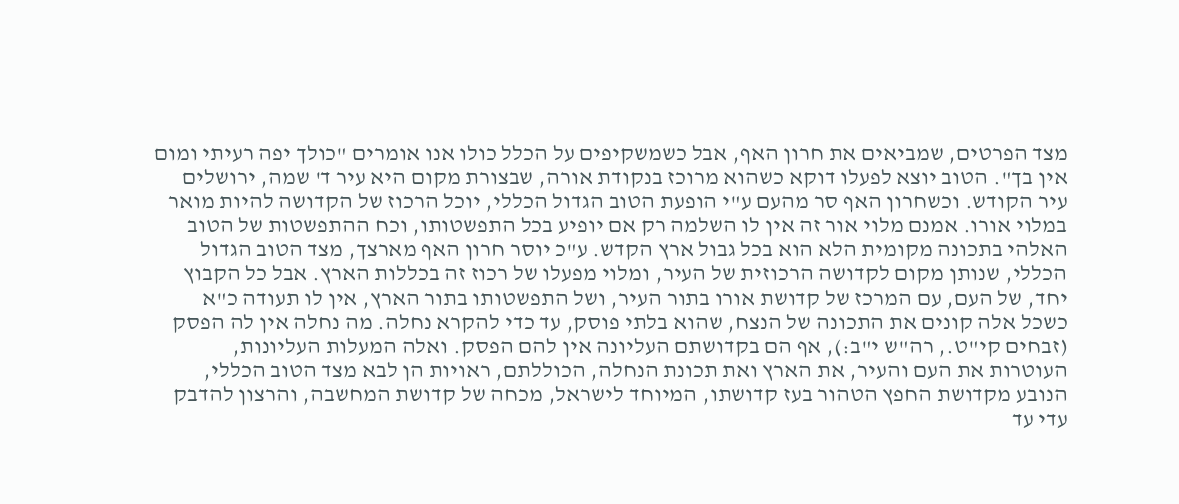מצד הפרטים, שמביאים את חרון האף, אבל כשמשקיפים על הכלל כולו אנו אומרים "כולך יפה רעיתי ומום אין בך". הטוב יוצא לפעלו דוקא כשהוא מרוכז בנקודת אורה, שבצורת מקום היא עיר ד' שמה, ירושלים עיר הקודש. וכשחרון האף סר מהעם ע"י הופעת הטוב הגדול הכללי, יוכל הרכוז של הקדושה להיות מואר במלוי אורו. אמנם מלוי אור זה אין לו השלמה רק אם יופיע בכל התפשטותו, וכח ההתפשטות של הטוב האלהי בתכונה מקומית הלא הוא בכל גבול ארץ הקדש. ע"כ יוסר חרון האף מארצך, מצד הטוב הגדול הכללי, שנותן מקום לקדושה הרכוזית של העיר, ומלוי מפעלו של רכוז זה בכללות הארץ. אבל כל הקבוץ יחד, של העם, עם המרכז של קדושת אורו בתור העיר, ושל התפשטותו בתור הארץ, אין לו תעודה כ"א כשכל אלה קונים את התכונה של הנצח, שהוא בלתי פוסק, עד כדי להקרא נחלה. מה נחלה אין לה הפסק (זבחים קי"ט., רה"ש י"ב:), אף הם בקדושתם העליונה אין להם הפסק. ואלה המעלות העליונות, העוטרות את העם והעיר, את הארץ ואת תכונת הנחלה, הכוללתם, ראויות הן לבא מצד הטוב הכללי, הנובע מקדושת החפץ הטהור בעז קדושתו, המיוחד לישראל, מכחה של קדושת המחשבה, והרצון להדבק עדי עד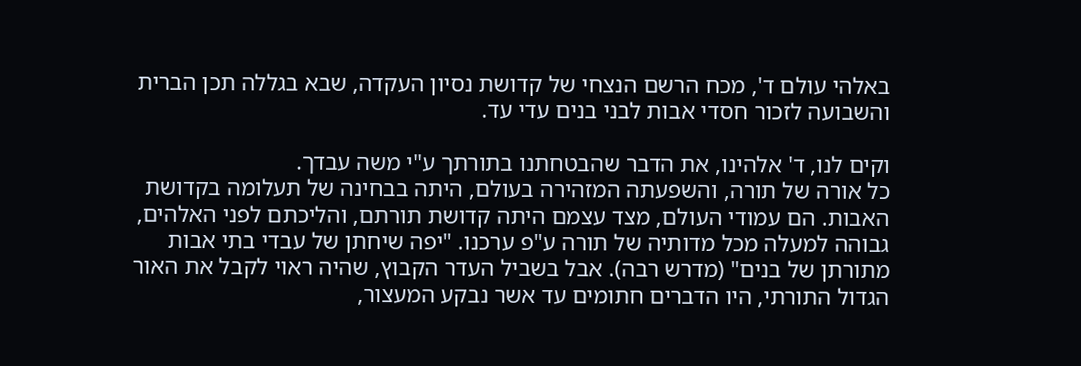באלהי עולם ד', מכח הרשם הנצחי של קדושת נסיון העקדה, שבא בגללה תכן הברית והשבועה לזכור חסדי אבות לבני בנים עדי עד.

וקים לנו, ד' אלהינו, את הדבר שהבטחתנו בתורתך ע"י משה עבדך.
כל אורה של תורה, והשפעתה המזהירה בעולם, היתה בבחינה של תעלומה בקדושת האבות. הם עמודי העולם, מצד עצמם היתה קדושת תורתם, והליכתם לפני האלהים, גבוהה למעלה מכל מדותיה של תורה ע"פ ערכנו. "יפה שיחתן של עבדי בתי אבות מתורתן של בנים" (מדרש רבה). אבל בשביל העדר הקבוץ, שהיה ראוי לקבל את האור הגדול התורתי, היו הדברים חתומים עד אשר נבקע המעצור,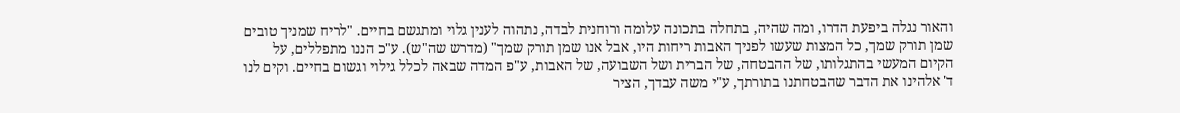והאור נגלה ביפעת הדרו, ומה שהיה, בתחלה בתכונה עלומה ורוחנית לבדה, נתהוה לענין גלוי ומתגשם בחיים. "לריח שמניך טובים שמן תורק שמך, כל המצות שעשו לפניך האבות ריחות היו, אבל אנו שמן תורק שמך" (מדרש שה"ש). ע"כ הננו מתפללים, על הקיום המעשי בהתגלותו, של ההבטחה, של הברית ושל השבועה, של האבות, ע"פ המדה שבאה לכלל גילוי וגשום בחיים. וקים לנו ד' אלהינו את הדבר שהבטחתנו בתורתך, ע"י משה עבדך, הציר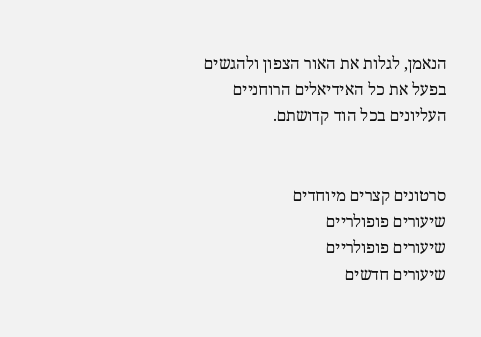הנאמן, לגלות את האור הצפון ולהגשים בפעל את כל האידיאלים הרוחניים העליונים בכל הוד קדושתם.


סרטונים קצרים מיוחדים
שיעורים פופולריים
שיעורים פופולריים
שיעורים חדשים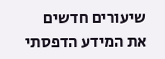שיעורים חדשים
את המידע הדפסתי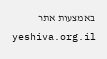באמצעות אתר yeshiva.org.il